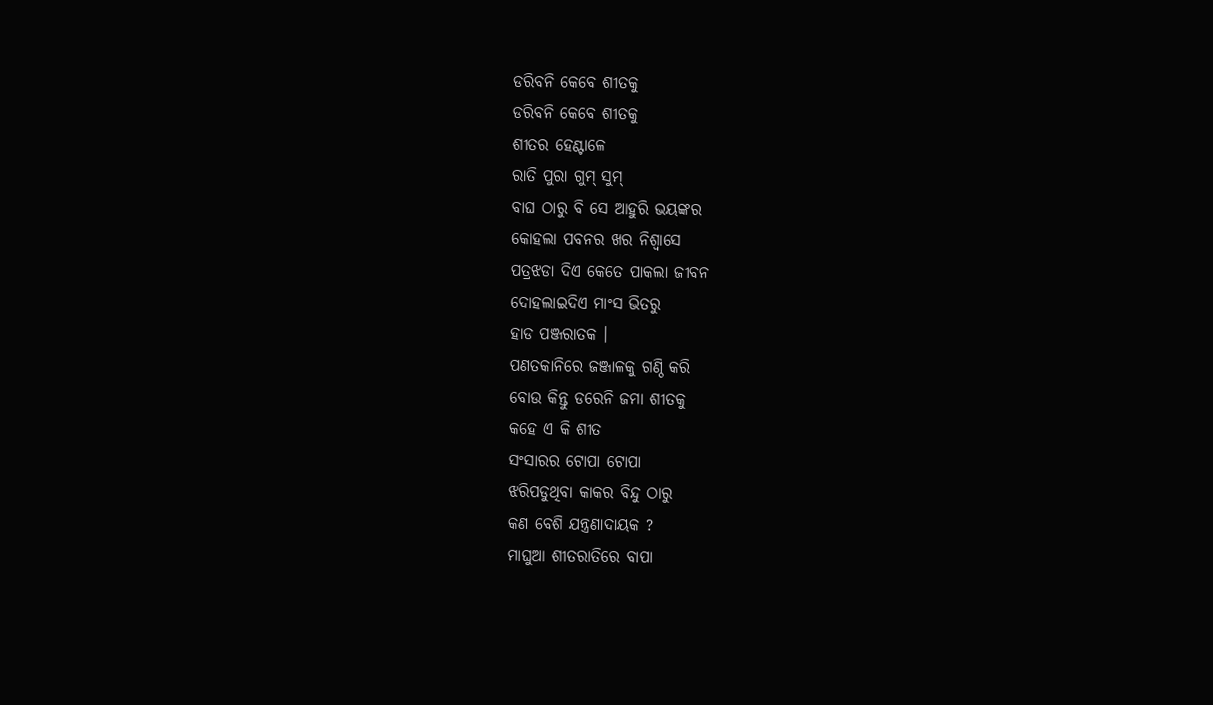ଡରିବନି କେବେ ଶୀତକୁ
ଡରିବନି କେବେ ଶୀତକୁ
ଶୀତର ହେଣ୍ଟାଳେ
ରାତି ପୁରା ଗୁମ୍ ସୁମ୍
ବାଘ ଠାରୁ ବି ସେ ଆହୁରି ଭୟଙ୍କର
କୋହଲା ପବନର ଖର ନିଶ୍ଵାସେ
ପତ୍ରଝଡା ଦିଏ କେତେ ପାକଲା ଜୀବନ
ଦୋହଲାଇଦିଏ ମାଂସ ଭିତରୁ
ହାଡ ପଞ୍ଜରାତକ ।
ପଣତକାନିରେ ଜଞ୍ଜାଳକୁ ଗଣ୍ଠି କରି
ବୋଉ କିନ୍ତୁ ଡରେନି ଜମା ଶୀତକୁ
କହେ ଏ କି ଶୀତ
ସଂସାରର ଟୋପା ଟୋପା
ଝରିପଡୁଥିବା କାକର ବିନ୍ଦୁ ଠାରୁ
କଣ ବେଶି ଯନ୍ତ୍ରଣାଦାୟକ ?
ମାଘୁଆ ଶୀତରାତିରେ ବାପା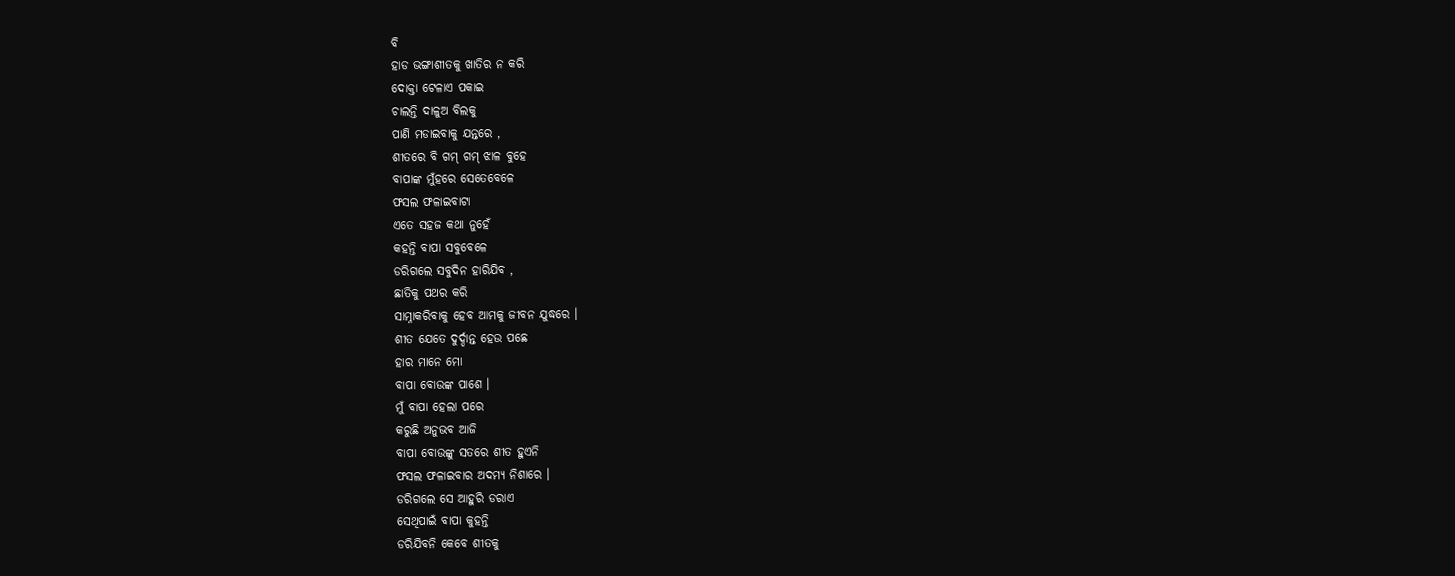ବି
ହାଡ ଭଙ୍ଗାଶୀତକୁ ଖାତିର ନ କରି
ଦୋକ୍ତା ଟେଳାଏ ପକାଇ
ଚାଲନ୍ତି ଦାଳୁଅ ବିଲକୁ
ପାଣି ମଡାଇବାକୁ ଯନ୍ତରେ ,
ଶୀତରେ ବି ଗମ୍ ଗମ୍ ଝାଳ ବୁହେ
ବାପାଙ୍କ ମୁଁହରେ ସେତେବେଳେ
ଫସଲ ଫଳାଇବାଟା
ଏତେ ସହଜ କଥା ନୁହେଁ
କହନ୍ତି ବାପା ସବୁବେଳେ
ଡରିଗଲେ ସବୁଦିନ ହାରିଯିବ ,
ଛାତିକୁ ପଥର କରି
ସାମ୍ନାକରିବାକୁ ହେବ ଆମକୁ ଜୀବନ ଯୁଦ୍ଧରେ ।
ଶୀତ ଯେତେ ଦୁର୍ଦ୍ଦାନ୍ତ ହେଉ ପଛେ
ହାର ମାନେ ମୋ
ବାପା ବୋଉଙ୍କ ପାଶେ ।
ମୁଁ ବାପା ହେଲା ପରେ
କରୁଛି ଅନୁଭବ ଆଜି
ବାପା ବୋଉଙ୍କୁ ସତରେ ଶୀତ ହୁଏନି
ଫସଲ ଫଳାଇବାର ଅଦମ୍ୟ ନିଶାରେ ।
ଡରିଗଲେ ସେ ଆହୁରି ଡରାଏ
ସେଥିପାଇଁ ବାପା କୁହନ୍ତି
ଡରିଯିବନି କେବେ ଶୀତକୁ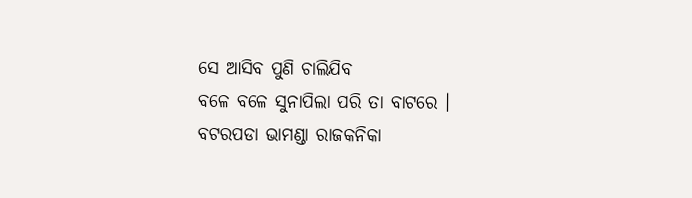ସେ ଆସିବ ପୁଣି ଚାଲିଯିବ
ବଳେ ବଳେ ସୁନାପିଲା ପରି ତା ବାଟରେ ।
ବଟରପଡା ଭାମଣ୍ଡା ରାଜକନିକା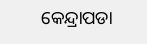କେନ୍ଦ୍ରାପଡା